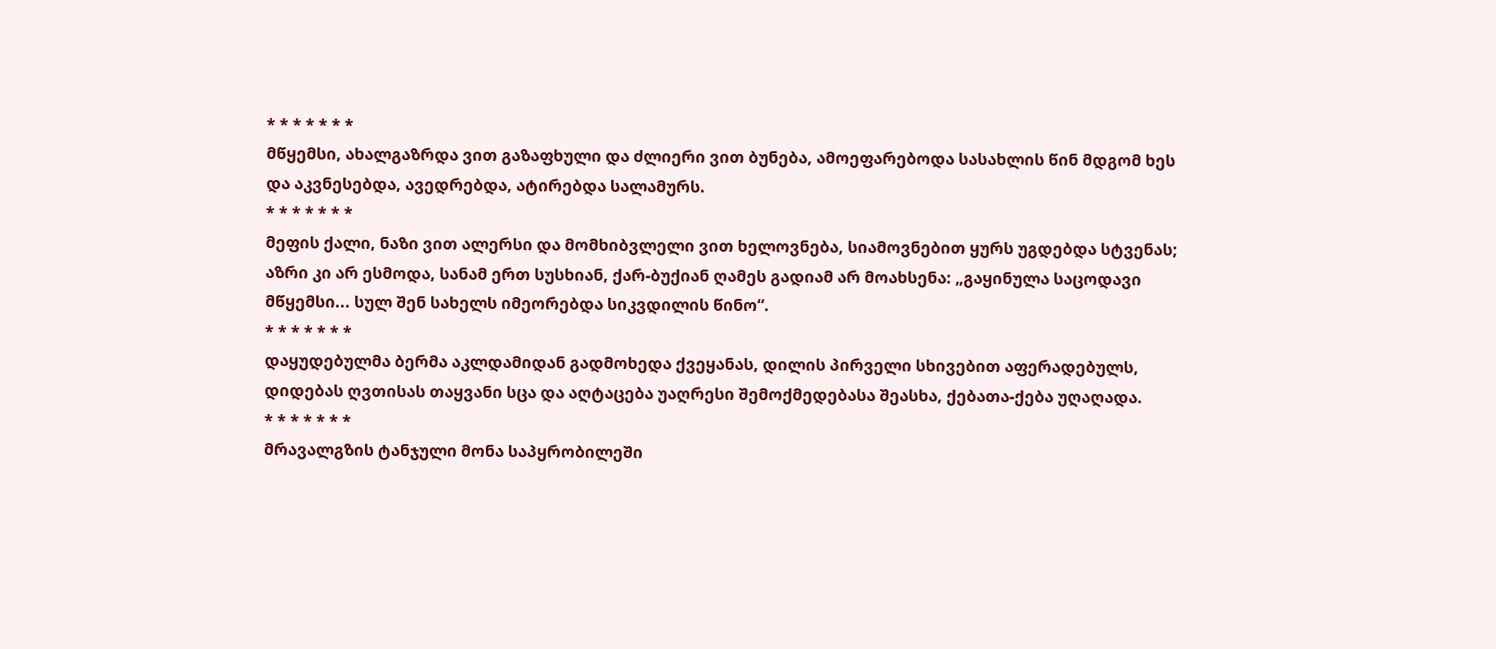* * * * * * *
მწყემსი, ახალგაზრდა ვით გაზაფხული და ძლიერი ვით ბუნება, ამოეფარებოდა სასახლის წინ მდგომ ხეს და აკვნესებდა, ავედრებდა, ატირებდა სალამურს.
* * * * * * *
მეფის ქალი, ნაზი ვით ალერსი და მომხიბვლელი ვით ხელოვნება, სიამოვნებით ყურს უგდებდა სტვენას; აზრი კი არ ესმოდა, სანამ ერთ სუსხიან, ქარ-ბუქიან ღამეს გადიამ არ მოახსენა: „გაყინულა საცოდავი მწყემსი... სულ შენ სახელს იმეორებდა სიკვდილის წინო“.
* * * * * * *
დაყუდებულმა ბერმა აკლდამიდან გადმოხედა ქვეყანას, დილის პირველი სხივებით აფერადებულს, დიდებას ღვთისას თაყვანი სცა და აღტაცება უაღრესი შემოქმედებასა შეასხა, ქებათა-ქება უღაღადა.
* * * * * * *
მრავალგზის ტანჯული მონა საპყრობილეში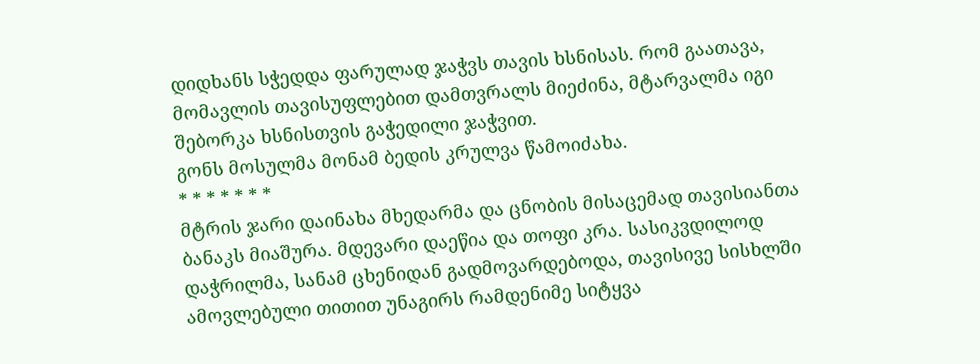დიდხანს სჭედდა ფარულად ჯაჭვს თავის ხსნისას. რომ გაათავა, მომავლის თავისუფლებით დამთვრალს მიეძინა, მტარვალმა იგი შებორკა ხსნისთვის გაჭედილი ჯაჭვით.
გონს მოსულმა მონამ ბედის კრულვა წამოიძახა.
* * * * * * *
მტრის ჯარი დაინახა მხედარმა და ცნობის მისაცემად თავისიანთა ბანაკს მიაშურა. მდევარი დაეწია და თოფი კრა. სასიკვდილოდ დაჭრილმა, სანამ ცხენიდან გადმოვარდებოდა, თავისივე სისხლში ამოვლებული თითით უნაგირს რამდენიმე სიტყვა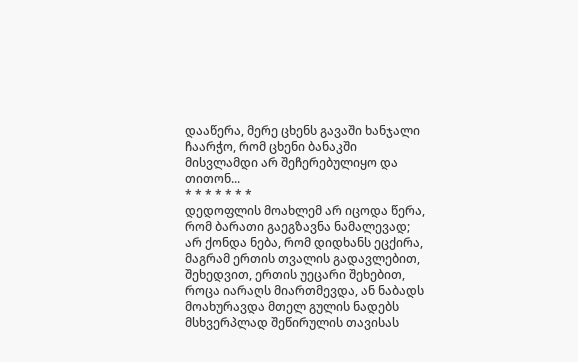დააწერა, მერე ცხენს გავაში ხანჯალი ჩაარჭო, რომ ცხენი ბანაკში მისვლამდი არ შეჩერებულიყო და თითონ...
* * * * * * *
დედოფლის მოახლემ არ იცოდა წერა, რომ ბარათი გაეგზავნა ნამალევად; არ ქონდა ნება, რომ დიდხანს ეცქირა, მაგრამ ერთის თვალის გადავლებით, შეხედვით, ერთის უეცარი შეხებით, როცა იარაღს მიართმევდა, ან ნაბადს მოახურავდა მთელ გულის ნადებს მსხვერპლად შეწირულის თავისას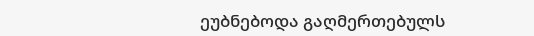ეუბნებოდა გაღმერთებულს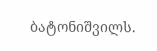ბატონიშვილს.